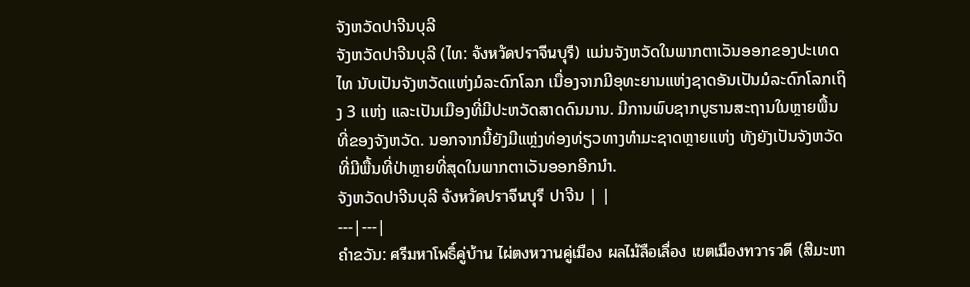ຈັງຫວັດປາຈີນບຸລີ
ຈັງຫວັດປາຈີນບຸລີ (ໄທ: จังหวัดปราจีนบุรี) ແມ່ນຈັງຫວັດໃນພາກຕາເວັນອອກຂອງປະເທດໄທ ນັບເປັນຈັງຫວັດແຫ່ງມໍລະດົກໂລກ ເນື່ອງຈາກມີອຸທະຍານແຫ່ງຊາດອັນເປັນມໍລະດົກໂລກເຖິງ 3 ແຫ່ງ ແລະເປັນເມືອງທີ່ມີປະຫວັດສາດດົນນານ. ມີການພົບຊາກບູຮານສະຖານໃນຫຼາຍພື້ນທີ່ຂອງຈັງຫວັດ. ນອກຈາກນີ້ຍັງມີແຫຼ່ງທ່ອງທ່ຽວທາງທຳມະຊາດຫຼາຍແຫ່ງ ທັງຍັງເປັນຈັງຫວັດທີ່ມີພື້ນທີ່ປ່າຫຼາຍທີ່ສຸດໃນພາກຕາເວັນອອກອີກນຳ.
ຈັງຫວັດປາຈີນບຸລີ จังหวัดปราจีนบุรี ປາຈີນ | |
---|---|
ຄຳຂວັນ: ศรีมหาโพธิ์คู่บ้าน ไผ่ตงหวานคู่เมือง ผลไม้ลือเลื่อง เขตเมืองทวารวดี (ສີມະຫາ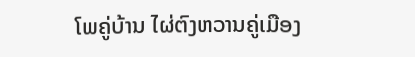ໂພຄູ່ບ້ານ ໄຜ່ຕົງຫວານຄູ່ເມືອງ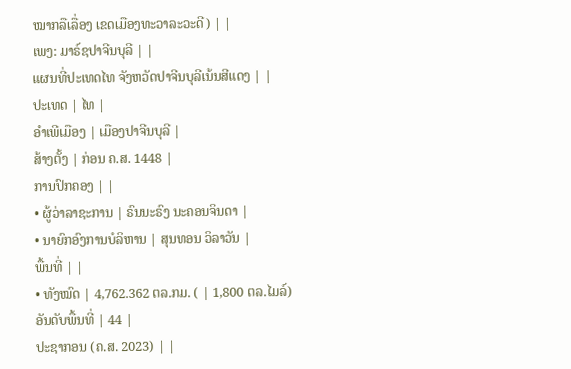ໝາກລືເລື່ອງ ເຂດເມືອງທະວາລະວະດີ) | |
ເພງ: ມາຣ໌ຊປາຈີນບຸລີ | |
ແຜນທີ່ປະເທດໄທ ຈັງຫວັດປາຈີນບຸລີເນ້ນສີແດງ | |
ປະເທດ | ໄທ |
ອຳເພີເມືອງ | ເມືອງປາຈີນບຸລີ |
ສ້າງຕັ້ງ | ກ່ອນ ຄ.ສ. 1448 |
ການປົກຄອງ | |
• ຜູ້ວ່າລາຊະການ | ຣົນນະຣົງ ນະຄອນຈິນດາ |
• ນາຍົກອົງການບໍລິຫານ | ສຸນທອນ ວິລາວັນ |
ພື້ນທີ່ | |
• ທັງໝົດ | 4,762.362 ຕລ.ກມ. ( | 1,800 ຕລ.ໄມລ໌)
ອັນດັບພື້ນທີ່ | 44 |
ປະຊາກອນ (ຄ.ສ. 2023) | |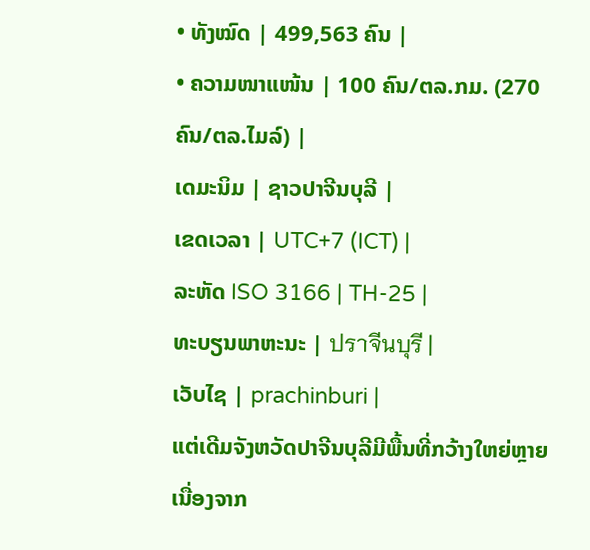• ທັງໝົດ | 499,563 ຄົນ |
• ຄວາມໜາແໜ້ນ | 100 ຄົນ/ຕລ.ກມ. (270 ຄົນ/ຕລ.ໄມລ໌) |
ເດມະນິມ | ຊາວປາຈີນບຸລີ |
ເຂດເວລາ | UTC+7 (ICT) |
ລະຫັດ ISO 3166 | TH-25 |
ທະບຽນພາຫະນະ | ปราจีนบุรี |
ເວັບໄຊ | prachinburi |
ແຕ່ເດີມຈັງຫວັດປາຈີນບຸລີມີພື້ນທີ່ກວ້າງໃຫຍ່ຫຼາຍ ເນື່ອງຈາກ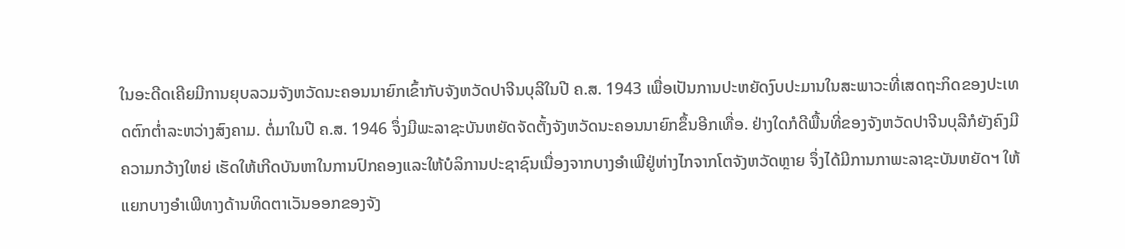ໃນອະດີດເຄີຍມີການຍຸບລວມຈັງຫວັດນະຄອນນາຍົກເຂົ້າກັບຈັງຫວັດປາຈີນບຸລີໃນປີ ຄ.ສ. 1943 ເພື່ອເປັນການປະຫຍັດງົບປະມານໃນສະພາວະທີ່ເສດຖະກິດຂອງປະເທດຕົກຕ່ຳລະຫວ່າງສົງຄາມ. ຕໍ່ມາໃນປີ ຄ.ສ. 1946 ຈຶ່ງມີພະລາຊະບັນຫຍັດຈັດຕັ້ງຈັງຫວັດນະຄອນນາຍົກຂຶ້ນອີກເທື່ອ. ຢ່າງໃດກໍດີພື້ນທີ່ຂອງຈັງຫວັດປາຈີນບຸລີກໍຍັງຄົງມີຄວາມກວ້າງໃຫຍ່ ເຮັດໃຫ້ເກີດບັນຫາໃນການປົກຄອງແລະໃຫ້ບໍລິການປະຊາຊົນເນື່ອງຈາກບາງອຳເພີຢູ່ຫ່າງໄກຈາກໂຕຈັງຫວັດຫຼາຍ ຈຶ່ງໄດ້ມີການກາພະລາຊະບັນຫຍັດຯ ໃຫ້ແຍກບາງອຳເພີທາງດ້ານທິດຕາເວັນອອກຂອງຈັງ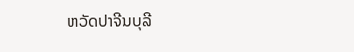ຫວັດປາຈີນບຸລີ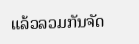ແລ້ວລວມກັນຈັດ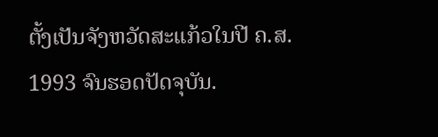ຕັ້ງເປັນຈັງຫວັດສະແກ້ວໃນປີ ຄ.ສ. 1993 ຈົນຮອດປັດຈຸບັນ.